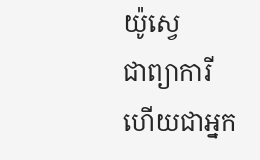យ៉ូស្វេ
ជាព្យាការី ហើយជាអ្នក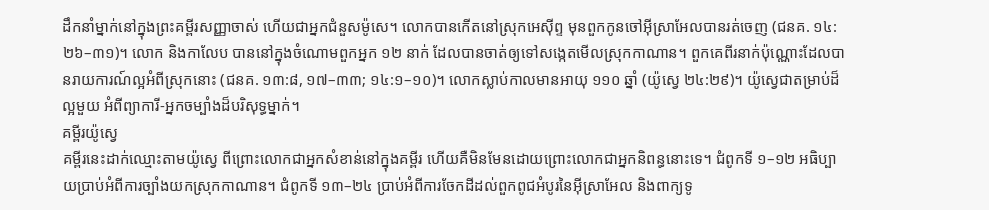ដឹកនាំម្នាក់នៅក្នុងព្រះគម្ពីរសញ្ញាចាស់ ហើយជាអ្នកជំនួសម៉ូសេ។ លោកបានកើតនៅស្រុកអេស៊ីព្ទ មុនពួកកូនចៅអ៊ីស្រាអែលបានរត់ចេញ (ជនគ. ១៤:២៦–៣១)។ លោក និងកាលែប បាននៅក្នុងចំណោមពួកអ្នក ១២ នាក់ ដែលបានចាត់ឲ្យទៅសង្កេតមើលស្រុកកាណាន។ ពួកគេពីរនាក់ប៉ុណ្ណោះដែលបានរាយការណ៍ល្អអំពីស្រុកនោះ (ជនគ. ១៣:៨, ១៧–៣៣; ១៤:១–១០)។ លោកស្លាប់កាលមានអាយុ ១១០ ឆ្នាំ (យ៉ូស្វេ ២៤:២៩)។ យ៉ូស្វេជាតម្រាប់ដ៏ល្អមួយ អំពីព្យាការី-អ្នកចម្បាំងដ៏បរិសុទ្ធម្នាក់។
គម្ពីរយ៉ូស្វេ
គម្ពីរនេះដាក់ឈ្មោះតាមយ៉ូស្វេ ពីព្រោះលោកជាអ្នកសំខាន់នៅក្នុងគម្ពីរ ហើយគឺមិនមែនដោយព្រោះលោកជាអ្នកនិពន្ធនោះទេ។ ជំពូកទី ១–១២ អធិប្បាយប្រាប់អំពីការច្បាំងយកស្រុកកាណាន។ ជំពូកទី ១៣–២៤ ប្រាប់អំពីការចែកដីដល់ពួកពូជអំបូរនៃអ៊ីស្រាអែល និងពាក្យទូ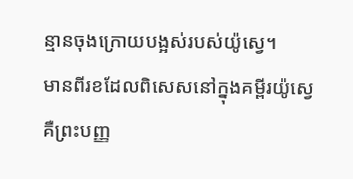ន្មានចុងក្រោយបង្អស់របស់យ៉ូស្វេ។
មានពីរខដែលពិសេសនៅក្នុងគម្ពីរយ៉ូស្វេ គឺព្រះបញ្ញ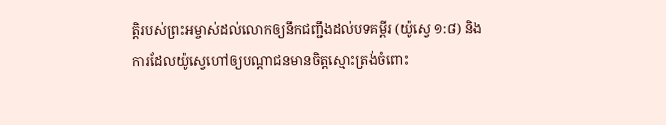ត្តិរបស់ព្រះអម្ចាស់ដល់លោកឲ្យនឹកជញ្ជឹងដល់បទគម្ពីរ (យ៉ូស្វេ ១:៨) និងការដែលយ៉ូស្វេហៅឲ្យបណ្ដាជនមានចិត្តស្មោះត្រង់ចំពោះ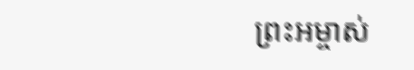ព្រះអម្ចាស់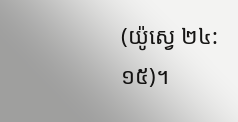(យ៉ូស្វេ ២៤:១៥)។